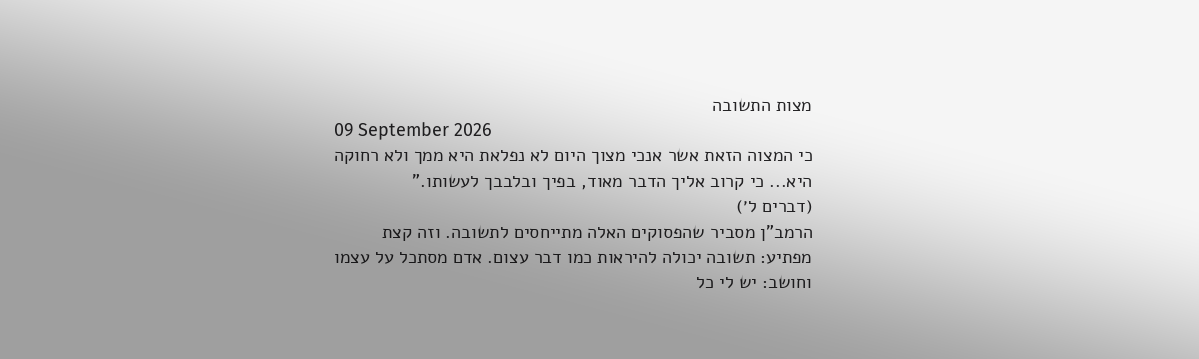מצות התשובה
09 September 2026
כי המצוה הזאת אשר אנכי מצוך היום לא נפלאת היא ממך ולא רחוקה היא... כי קרוב אליך הדבר מאוד, בפיך ובלבבך לעשותו."
(דברים ל׳)
הרמב"ן מסביר שהפסוקים האלה מתייחסים לתשובה. וזה קצת מפתיע: תשובה יכולה להיראות כמו דבר עצום. אדם מסתכל על עצמו וחושב: יש לי כל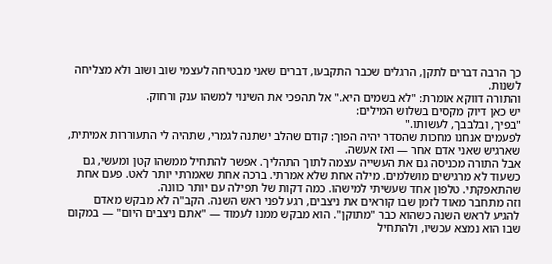כך הרבה דברים לתקן, הרגלים שכבר התקבעו, דברים שאני מבטיחה לעצמי שוב ושוב ולא מצליחה לשנות.
והתורה דווקא אומרת: "לא בשמים היא." אל תהפכי את השינוי למשהו ענק ורחוק.
יש כאן דיוק מקסים בשלוש המילים:
"בפיך, ובלבבך, לעשותו."
לפעמים אנחנו מחכות שהסדר יהיה הפוך: קודם שהלב ישתנה לגמרי, שתהיה לי התעוררות אמיתית, שארגיש שאני אדם אחר — ואז אעשה.
אבל התורה מכניסה גם את העשייה עצמה לתוך התהליך. אפשר להתחיל ממשהו קטן ומעשי, גם כשעוד לא מרגישים מושלמים. מילה אחת שלא אמרתי. ברכה אחת שאמרתי יותר לאט. פעם אחת שהתאפקתי. טלפון אחד שעשיתי למישהו. כמה דקות של תפילה עם יותר כוונה.
וזה מתחבר מאוד לזמן שבו קוראים את ניצבים, רגע לפני ראש השנה. הקב"ה לא מבקש מאדם להגיע לראש השנה כשהוא כבר "מתוקן". הוא מבקש ממנו לעמוד — "אתם ניצבים היום" — במקום שבו הוא נמצא עכשיו, ולהתחיל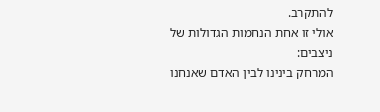להתקרב.
אולי זו אחת הנחמות הגדולות של ניצבים:
המרחק בינינו לבין האדם שאנחנו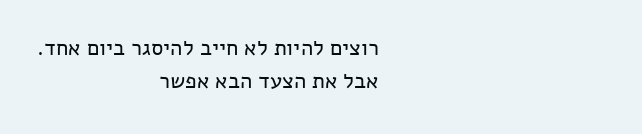רוצים להיות לא חייב להיסגר ביום אחד. אבל את הצעד הבא אפשר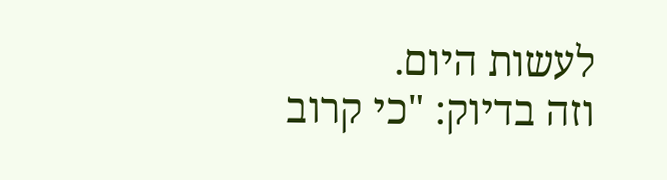לעשות היום.
וזה בדיוק: "כי קרוב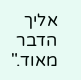אליך הדבר מאוד."